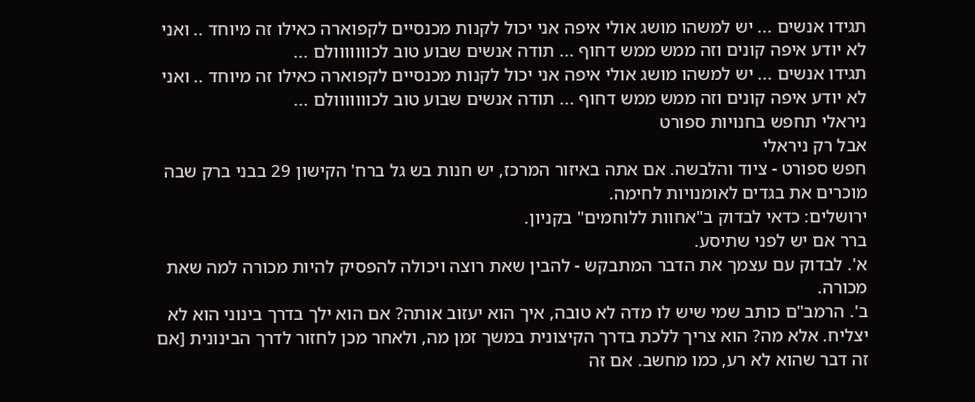תגידו אנשים ... יש למשהו מושג אולי איפה אני יכול לקנות מכנסיים לקפוארה כאילו זה מיוחד .. ואני לא יודע איפה קונים וזה ממש ממש דחוף ... תודה אנשים שבוע טוב לכווווווולם ...
תגידו אנשים ... יש למשהו מושג אולי איפה אני יכול לקנות מכנסיים לקפוארה כאילו זה מיוחד .. ואני לא יודע איפה קונים וזה ממש ממש דחוף ... תודה אנשים שבוע טוב לכווווווולם ...
ניראלי תחפש בחנויות ספורט
אבל רק ניראלי
חפש ספורט - ציוד והלבשה. אם אתה באיזור המרכז, יש חנות בש גל ברח' הקישון 29 בבני ברק שבה מוכרים את בגדים לאומנויות לחימה.
ירושלים: כדאי לבדוק ב"אחוות ללוחמים" בקניון.
ברר אם יש לפני שתיסע.
א'. לבדוק עם עצמך את הדבר המתבקש - להבין שאת רוצה ויכולה להפסיק להיות מכורה למה שאת מכורה.
ב'. הרמב"ם כותב שמי שיש לו מדה לא טובה, איך הוא יעזוב אותה? אם הוא ילך בדרך בינוני הוא לא יצליח. אלא מה? הוא צריך ללכת בדרך הקיצונית במשך זמן מה, ולאחר מכן לחזור לדרך הבינונית [אם זה דבר שהוא לא רע, כמו מחשב. אם זה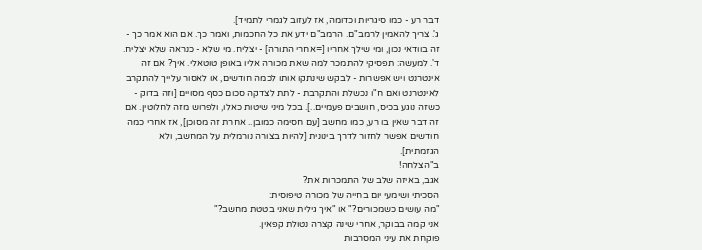דבר רע - כמו סיגריות וכדומה, אז לעזוב לגמרי לתמיד].
ג'. צריך להאמין לרמב"ם. הרמב"ם ידע את כל החכמות, ואמר כך. אם הוא אמר כך - זה בוודאי נכון, ומי שילך אחריו [=אחרי התורה] - יצליח. מי שלא - כנראה שלא יצליח.
ד'. למעשה: תפסיקי להתמכר למה שאת מכורה אליו באופן טוטאלי. איך? אם זה אינטרנט ויש אפשרות - לבקש שינתקו אותו לכמה חודשים, או לאסור עלייך להתקרב לאינטרנט ואם ח"ו נכשלת והתקרבת - לתת לצדקה סכום כסף מסויים [וזה בדוק - כשזה נוגע בכיס, חושבים פעמיים..]. בכל מיני שיטות כאלו, ולפרוש מזה לחלוטין. אם זה דבר שאין בו רע, כמו מחשב [עם חסימה כמובן.. אחרת זה מסוכן], אז אחרי כמה חודשים אפשר לחזור לדרך בינונית [להיות בצורה נורמלית על המחשב, ולא הגזמתית].
ב"הצלחה!
אגב, באיזה שלב של התמכרות את?
הסכיתי ושימעי יום בחייה של מכורה טיפוסית:
"מה עושים כשמכורים?" או "איך גילית שאני בטטת מחשב?"
אני קמה בבוקר, אחרי שינה קצרה נטולת קפאין.
פוקחת את עיני המסרבות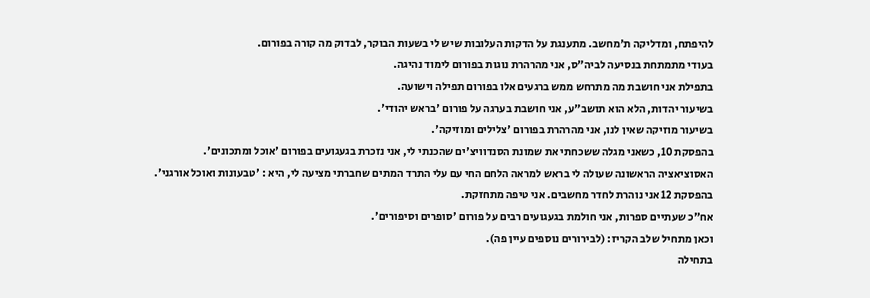להיפתח, ומדליקה ת'מחשב. מתענגת על הדקות העלובות שיש לי בשעות הבוקר, לבדוק מה קורה בפורום.
בעודי מתמתחת בנסיעה לביה"ס, אני מהרהרת נוגות בפורום לימוד נהיגה.
בתפילת אני חושבת מה מתרחש ממש ברגעים אלו בפורום תפילה וישועה.
בשיעור יהדות, הלא הוא תושב"ע, אני חושבת בערגה על פורום 'בראש יהודי'.
בשיעור מוזיקה שאין לנו, אני מהרהרת בפורום 'צלילים ומוזיקה'.
בהפסקת 10, כשאני מגלה ששכחתי את שמונת הסנדוויצ'ים שהכנתי לי, אני נזכרת בגעגועים בפורום 'אוכל ומתכונים'.
האסוציאציה הראשונה שעולה לי בראש למראה הלחם החי עם עלי התרד המתים שחברתי מציעה לי, היא : 'טבעונות ואוכל אורגני'.
בהפסקת 12 אני נוהרת לחדר מחשבים. אני טיפה מתחזקת.
אח"כ שעתיים ספרות, אני חולמת בגעגועים רבים על פורום 'סופרים וסיפורים'.
וכאן מתחיל שלב הקריז: (לבירורים נוספים עיין פה).
בתחילה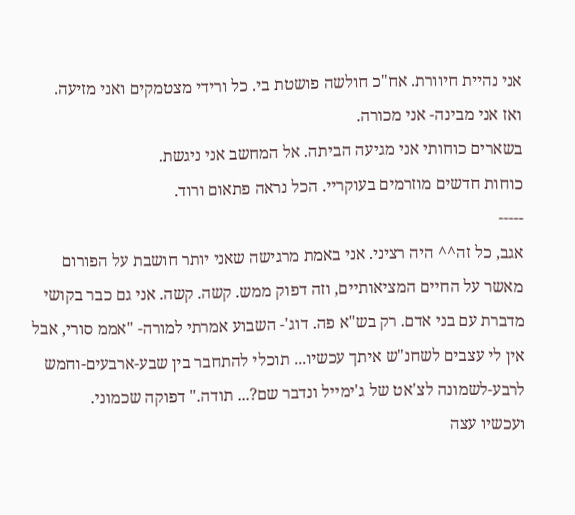אני נהיית חיוורת. אח"כ חולשה פושטת בי. כל ורידי מצטמקים ואני מזיעה.
ואז אני מבינה- אני מכורה.
בשארים כוחותי אני מגיעה הביתה. אל המחשב אני ניגשת.
כוחות חדשים מוזרמים בעוקריי. הכל נראה פתאום ורוד.
-----
אגב, כל זה^^ היה רציני. אני באמת מרגישה שאני יותר חושבת על הפורום מאשר על החיים המציאותיים, וזה דפוק ממש. קשה. קשה. אני גם כבר בקושי מדברת עם בני אדם. רק בש"א פה. דוג'- השבוע אמרתי למורה- "אממ סורי, אבל אין לי עצבים לשחנ"ש איתך עכשיו... תוכלי להתחבר בין שבע-ארבעים-וחמש לרבע-לשמונה לצ'אט של ג'ימייל ונדבר שם?... תודה." דפוקה שכמוני.
ועכשיו עצה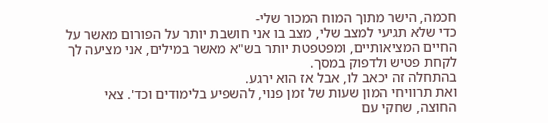חכמה, הישר מתוך המוח המכור שלי-
כדי שלא תגיעי למצב שלי, מצב בו אני חושבת יותר על הפורום מאשר על החיים המציאותיים, ומפטפטת יותר בש"א מאשר במילים, אני מציעה לך לקחת פטיש ולדפוק במסך.
בהתחלה זה יכאב לו, אבל אז הוא ירגע.
ואת תרוויחי המון שעות של זמן פנוי, להשפיע בלימודים וכד'. צאי החוצה, שחקי עם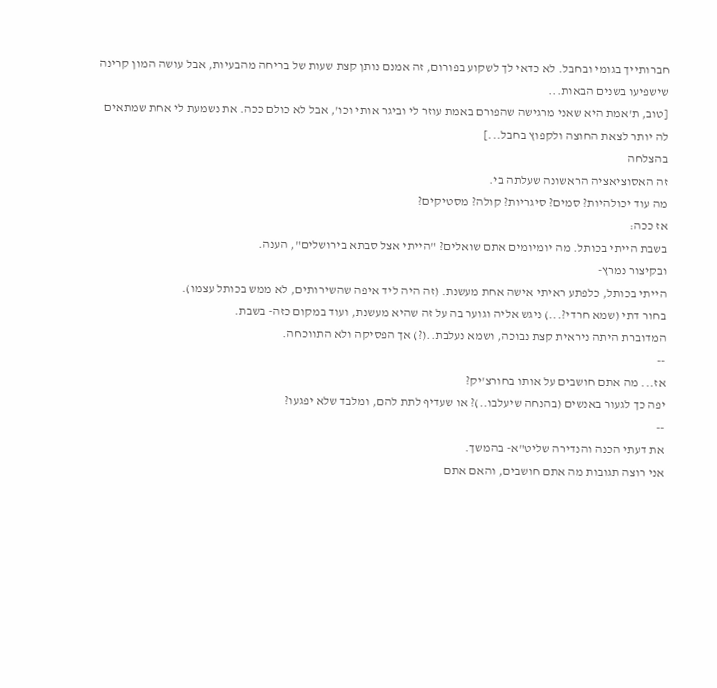חברותייך בגומי ובחבל. לא כדאי לך לשקוע בפורום, זה אמנם נותן קצת שעות של בריחה מהבעיות, אבל עושה המון קרינה שישפיעו בשנים הבאות...
[טוב, ת'אמת היא שאני מרגישה שהפורם באמת עוזר לי וביגר אותי וכו', אבל לא כולם ככה. את נשמעת לי אחת שמתאים לה יותר לצאת החוצה ולקפוץ בחבל...]
בהצלחה
זה האסוציאציה הראשונה שעלתה בי.
מה עוד יכולהיות? סמים? סיגריות? קולה? מסטיקים?
אז ככה:
בשבת הייתי בכותל. מה יומיומים אתם שואלים? "הייתי אצל סבתא בירושלים", הענה.
ובקיצור נמרץ-
הייתי בכותל, כלפתע ראיתי אישה אחת מעשנת. (זה היה ליד איפה שהשירותים, לא ממש בכותל עצמו).
בחור דתי (שמא חרדי?...) ניגש אליה וגוער בה על זה שהיא מעשנת, ועוד במקום כזה- בשבת.
המדוברת היתה ניראית קצת נבוכה, ושמא נעלבת..(?) אך הפסיקה ולא התווכחה.
--
אז... מה אתם חושבים על אותו בחורצ'יק?
יפה כך לגעור באנשים (בהנחה שיעלבו..)? או שעדיף לתת להם, ומלבד שלא יפגעו?
--
את דעתי הכנה והנדירה שליט"א- בהמשך.
אני רוצה תגובות מה אתם חושבים, והאם אתם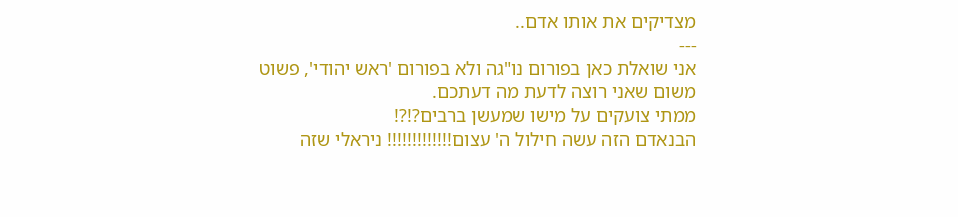מצדיקים את אותו אדם..
---
אני שואלת כאן בפורום נו"גה ולא בפורום 'ראש יהודי', פשוט משום שאני רוצה לדעת מה דעתכם.
ממתי צועקים על מישו שמעשן ברבים?!?!
הבנאדם הזה עשה חילול ה' עצום!!!!!!!!!!!!! ניראלי שזה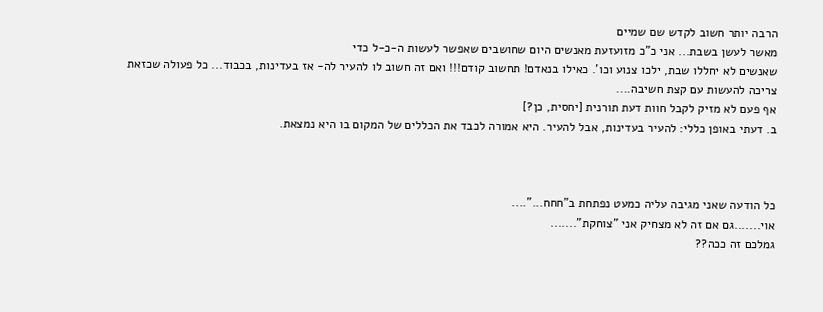הרבה יותר חשוב לקדש שם שמיים
מאשר לעשן בשבת... אני כ"כ מזועזעת מאנשים היום שחושבים שאפשר לעשות ה-כ-ל כדי
שאנשים לא יחללו שבת, ילכו צנוע וכו'. כאילו בנאדם! תחשוב קודם!!! ואם זה חשוב לו להעיר לה- אז בעדינות, בכבוד... כל פעולה שכזאת צריכה להעשות עם קצת חשיבה....
אף פעם לא מזיק לקבל חוות דעת תורנית [יחסית, כן?]
ב. דעתי באופן כללי: להעיר בעדינות, אבל להעיר. היא אמורה לכבד את הכללים של המקום בו היא נמצאת.



כל הודעה שאני מגיבה עליה כמעט נפתחת ב"חחח..."....
אוי.......גם אם זה לא מצחיק אני "צוחקת".......
גמלכם זה ככה??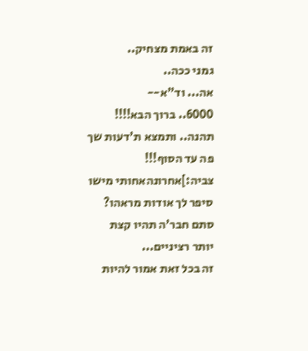זה באמת מצחיק..
גמני ככה..
אה... וד"א--
6000.. ברוך הבא!!!!
תהנה.. ותמצא ת'דעות שך פה עד הסוף!!!
צביה:]אחרונהאחותי מישו סיפר לך אודות מראהו?
סתם חבר'ה תהיו קצת יותר רציניים...
זה בכל זאת אמור להיות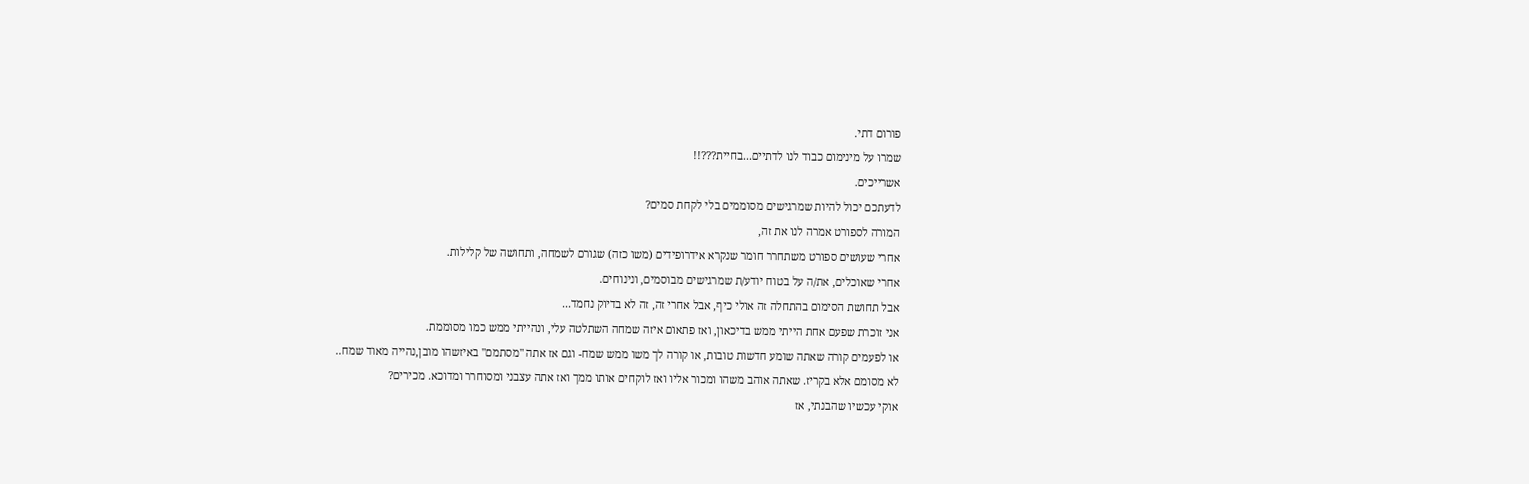פורום דתי.
שמרו על מינימום כבוד לנו לדתיים...בחיית???!!
אשרייכים.
לדעתכם יכול להיות שמרגישים מסוממים בלי לקחת סמים?
המורה לספורט אמרה לנו את זה,
אחרי שעושים ספורט משתחרר חומר שנקרא אידרופידים (משו כזה) שגורם לשמחה, ותחושה של קלילות.
אחרי שאוכלים, את/ה על בטוח יודע/ת שמרגישים מבוסמים, ונינוחים.
אבל תחושת הסימום בהתחלה זה אולי כיף, אבל אחרי זה, זה לא בדיוק נחמד...
אני זוכרת שפעם אחת הייתי ממש בדיכאון, ואז פתאום איזה שמחה השתלטה עלי, ונהייתי ממש כמו מסוממת.
או לפעמים קורה שאתה שומע חדשות טובות, או קורה לך משו ממש שמח- וגם אז אתה "מסתמם" באיזשהו מובן,נהייה מאוד שמח..
לא מסומם אלא בקריז. שאתה אוהב משהו ומכור אליו ואז לוקחים אותו ממך ואז אתה עצבני ומסוחרר ומדוכא. מכירים?
אוקי עכשיו שהבנתי, אז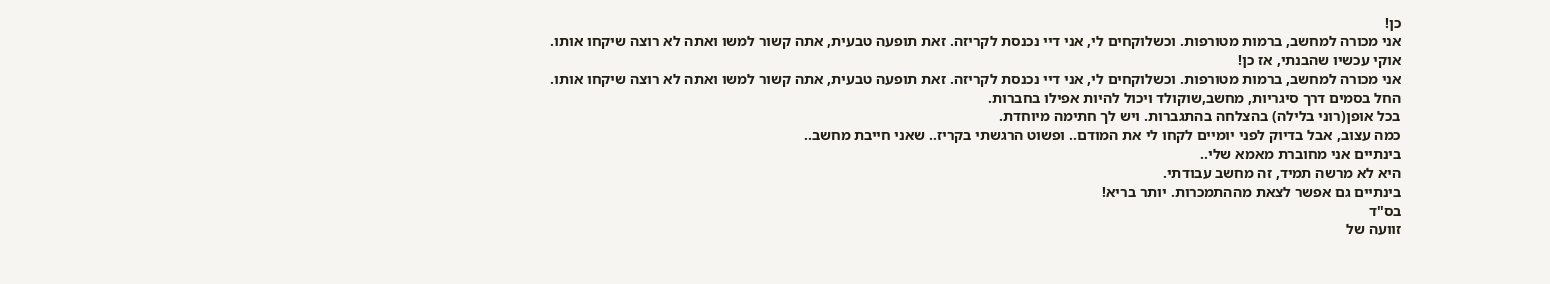כן!
אני מכורה למחשב, ברמות מטורפות. וכשלוקחים לי, אני דיי נכנסת לקריזה. זאת תופעה טבעית, אתה קשור למשו ואתה לא רוצה שיקחו אותו.
אוקי עכשיו שהבנתי, אז כן!
אני מכורה למחשב, ברמות מטורפות. וכשלוקחים לי, אני דיי נכנסת לקריזה. זאת תופעה טבעית, אתה קשור למשו ואתה לא רוצה שיקחו אותו.
החל בסמים דרך סיגריות, מחשב,שוקולד ויכול להיות אפילו בחברות.
בכל אופן(רוני בלילה) בהצלחה בהתגברות. ויש לך חתימה מיוחדת.
כמה עצוב, אבל בדיוק לפני יומיים לקחו לי את המודם.. ופשוט הרגשתי בקריז.. שאני חייבת מחשב..
בינתיים אני מחוברת מאמא שלי..
היא לא מרשה תמיד, זה מחשב עבודתי.
בינתיים גם אפשר לצאת מההתמכרות. יותר בריא!
בס"ד
זוועה של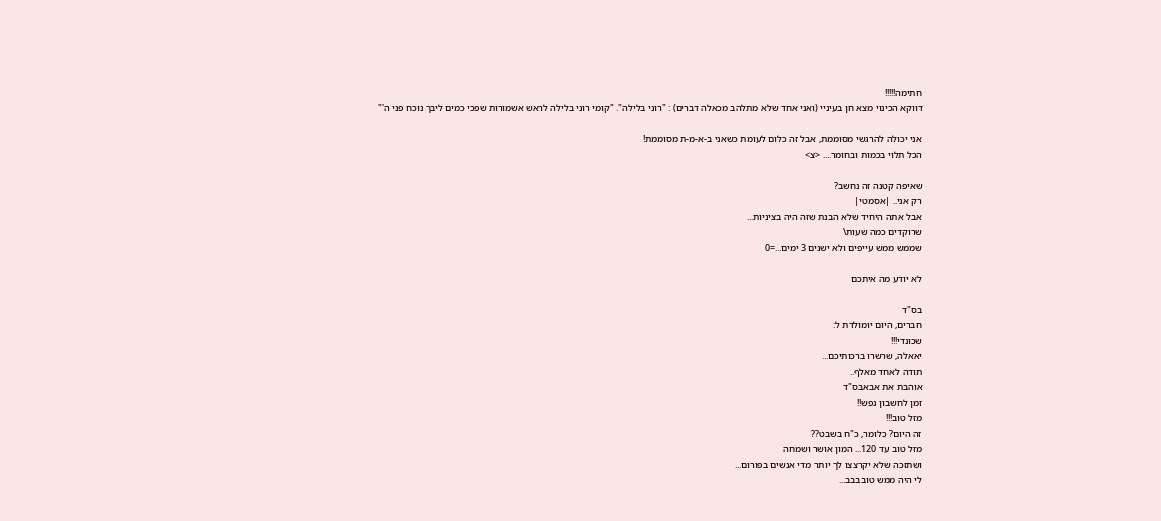חתימה!!!!!
דווקא הכינוי מצא חן בעיניי (ואני אחד שלא מתלהב מכאלה דברים) : "רוני בלילה". "קומי רוני בלילה לראש אשמורות שפכי כמים ליבך נוכח פני ה'"

אני יכולה להרגשי מסוממת, אבל זה כלום לעומת כשאני ב-א-מ-ת מסוממת!
הכל תלוי בכמות ובחומר.... <צ>

שאיפה קטנה זה נחשב?
רק אני.. |אסמטי|
אבל אתה היחיד שלא הבנת שזה היה בציניות...
שרוקדים כמה שעות\
שממש ממש עייפים ולא ישנים 3 ימים...=0

לא יודע מה איתכם

בס"ד
חברים, היום יומולדת ל:
שכונדי!!!
יאאלה, שרשרו ברכותיכם...
תודה לאחד מאלף..
אוהבת את אבאבס"ד
זמן לחשבון נפש!!
מזל טוב!!!
זה היום? כלומר, כ"ח בשבט??
מזל טוב עד 120... המון אושר ושמחה
ושתזכה שלא יקרצצו לך יותר מדי אנשים בפורום...
לי היה ממש טובבבב...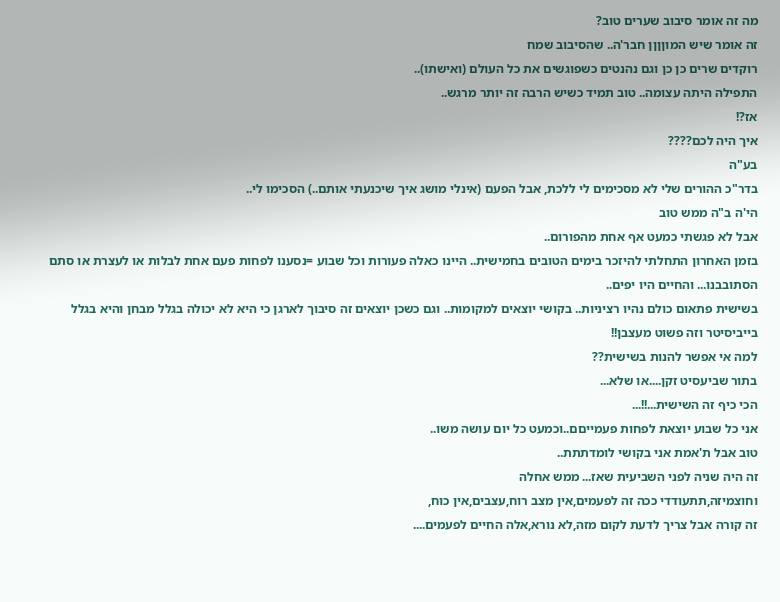מה זה אומר סיבוב שערים טוב?
זה אומר שיש המוןןןן חבר'ה.. שהסיבוב שמח
רוקדים שרים כן כן וגם נהנטים כשפוגשים את כל העולם (ואישתו)..
התפילה היתה עצומה.. טוב תמיד כשיש הרבה זה יותר מרגש..
אז?!
איך היה לכם????
בע"ה
בדר"כ ההורים שלי לא מסכימים לי ללכת, אבל הפעם (אינלי מושג איך שיכנעתי אותם..) הסכימו לי..
הי'ה ב"ה ממש טוב
אבל לא פגשתי כמעט אף אחת מהפורום..
בזמן האחרון התחלתי להיזכר בימים הטובים בחמישית.. היינו כאלה פעורות וכל שבוע =נסענו לפחות פעם אחת לבלות או לעצרת או סתם הסתובבנו... והחיים היו יפים..
בשישית פתאום כולם נהיו רציניות.. בקושי יוצאים למקומות.. וגם כשכן יוצאים זה סיבוך לארגן כי היא לא יכולה בגלל מבחן והיא בגלל בייביסיטר וזה פשוט מעצבן!!
למה אי אפשר להנות בשישית??
בתור שביעסיט זקן....או שלא...
הכי כיף זה השישית...!!...
אני כל שבוע יוצאת לפחות פעמייםם..וכמעט כל יום עושה משו..
טוב אבל ת'אמת אני בקושי לומדתתת..
זה היה שניה לפני השביעית שאז... ממש אחלה
וחוצמיזה,תתעודדי ככה זה לפעמים,אין מצב רוח,עצבים,אין כוח,
זה קורה אבל צריך לדעת לקום מזה,לא נורא,אלה החיים לפעמים....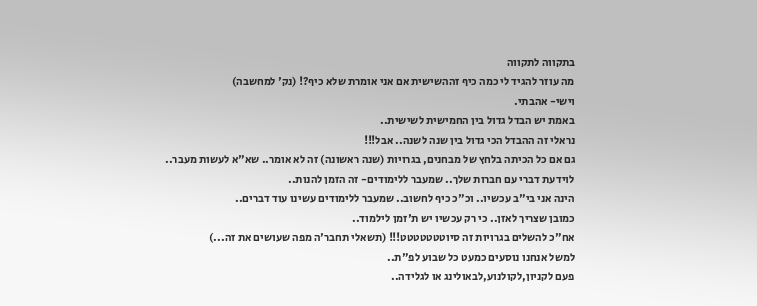בתקווה לתקווה
מה עוזר להגיד לי כמה כיף זההשישית אם אני אומרת שלא כיף?! (נק' למחשבה)
וישי- אהבתי.
באמת יש הבדל גדול בין החמישית לשישית..
נראלי זה ההבדל הכי גדול בין שנה לשנה.. אבל!!!
גם אם כל הכיתה בלחץ של מבחנים, בגרויות (שנה ראשונה) זה לא אומר.. שא"א לעשות מעבר..
לוידעת דברי עם חברות שלך.. שמעבר ללימודים- זה הזמן להנות..
הינה אני בי"ב עכשיו.. וכ"כ כיף לחשוב.. שמעבר ללימודים עשינו עוד דברים..
כמובן שצריך לאזן.. כי רק עכשיו יש ת'זמן לילמוד..
אח"כ להשלים בגרויות זה סיוטטטטטטט!!! (תשאלי תחבר'ה מפה שעושים את זה...)
למשל אנחנו נוסעים כמעט כל שבוע לפ"ת..
פעם לקניון,לקולנוע,לבאולינג או לגלידה..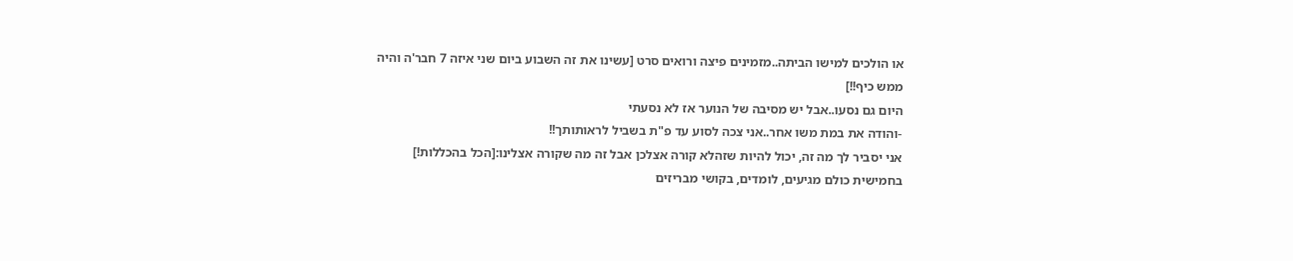או הולכים למישו הביתה..מזמינים פיצה ורואים סרט [עשינו את זה השבוע ביום שני איזה 7 חבר'ה והיה ממש כיף!!]
היום גם נסעו..אבל יש מסיבה של הנוער אז לא נסעתי
-והודה את במת משו אחר..אני צכה לסוע עד פ"ת בשביל לראותותך!!
אני יסביר לך מה זה, יכול להיות שזהלא קורה אצלכן אבל זה מה שקורה אצלינו:[הכל בהכללות!]
בחמישית כולם מגיעים, לומדים, בקושי מבריזים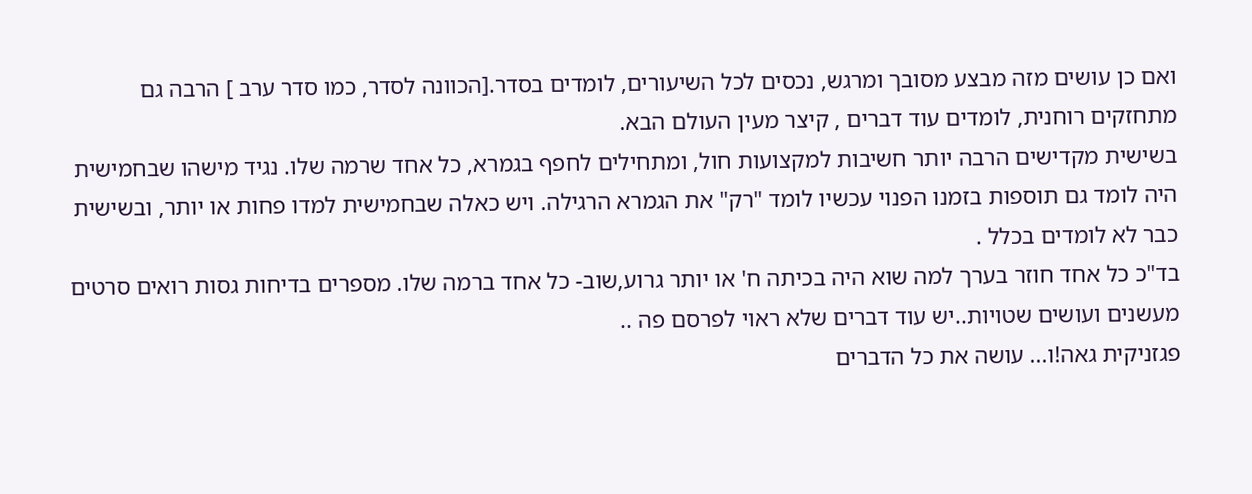ואם כן עושים מזה מבצע מסובך ומרגש, נכסים לכל השיעורים, לומדים בסדר.[הכוונה לסדר, כמו סדר ערב ] הרבה גם מתחזקים רוחנית, לומדים עוד דברים , קיצר מעין העולם הבא.
בשישית מקדישים הרבה יותר חשיבות למקצועות חול, ומתחילים לחפף בגמרא, כל אחד שרמה שלו. נגיד מישהו שבחמישית היה לומד גם תוספות בזמנו הפנוי עכשיו לומד "רק" את הגמרא הרגילה. ויש כאלה שבחמישית למדו פחות או יותר, ובשישית כבר לא לומדים בכלל .
בד"כ כל אחד חוזר בערך למה שוא היה בכיתה ח' או יותר גרוע,שוב- כל אחד ברמה שלו. מספרים בדיחות גסות רואים סרטים מעשנים ועושים שטויות..יש עוד דברים שלא ראוי לפרסם פה ..
פגזניקית גאה!ו... עושה את כל הדברים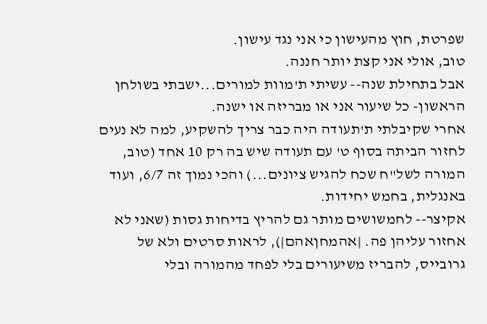שפרטת, חוץ מהעישון כי אני נגד עישון.
טוב, אולי אני קצת יותר חננה.
אבל בתחילת שנה-- עשיתי ת'מוות למורים...ישבתי בשולחן הראשון- כל שיעור אני או מבריזה או ישנה.
אחרי שקיבלתי ת'תעודה היה כבר צריך להשקיע, למה לא נעים לחזור הביתה בסוף ט' עם תעודה שיש בה רק 10 אחד (טוב, המורה לשל"ח שכח להגיש ציונים...) והכי נמוך זה 6/7, ועוד באנגלית, בחמש יחידות.
אקיצר-- לחמשושים מותר גם להריץ בדיחות גסות (שאני לא אחזור עליהן פה. |אהמחןאהם|), לראות סרטים ולא של גרובייס, להבריז משיעורים בלי לפחד מהמורה ובלי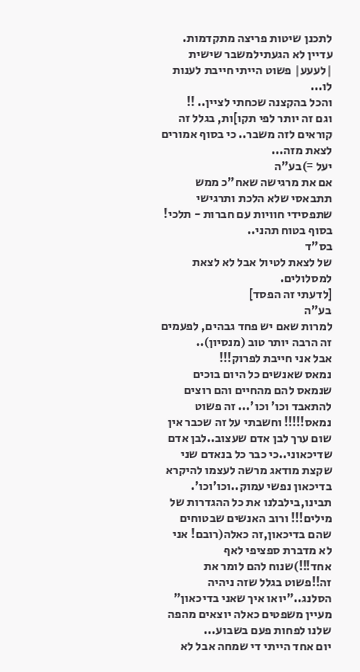לתכנן שיטות פריצה מתקדמות.
עדיין לא הגעתילמשבר שישית |לעעע| פשוט הייתי חייבת לענות לו...
והכל בהקצנה שכחתי לציין.. !!
וגם זה יותר לפי תקו]ות, בגלל זה קוראים לזה משבר.. כי בסוף אמורים לצאת מזה...
יעל =)בע"ה
אם את מרגישה שאח"כ ממש תתבאסי שלא הלכת ותרגישי שתפסידי חוויות עם חברות - תלכי! בסוף בטוח תהני..
בס"ד
של לצאת לטיול אבל לא לצאת למסלולים.
[לדעתי זה הפסד]
בע"ה
למרות שאם יש פחד גבהים, לפעמים זה הרבה יותר טוב (מנסיון)..
אבל אני חייבת לפרוק!!!
נמאס שאנשים כל היום בוכים שנמאס להם מהחיים והם רוצים להתאבד וכו' וכו'... זה פשוט נמאס!!!!! וחשבתי על זה שכבר אין שום ערך לבן אדם שעצוב..לבן אדם שדיכאוני..כי כבר כל בנאדם שני שקצת מודאג מרשה לעצמו להיקרא בדיכאון נפשי עמוק..וכו'וכו'.
תבינו,בילבלנו את כל ההגדרות של מילים!!! ורוב האנשים שבטוחים שהם בדיכאון,זה כאלה(רובם! אני לא מדברת ספציפי לאף אחד!!!)שנוח להם לומר את זה!!פשוט בגלל שזה ניהיה הסלנג.."יואו איך שאני בדיכאון" מעיין משפטים כאלה יוצאים מהפה שלנו לפחות פעם בשבוע...
יום אחד הייתי די שמחה אבל לא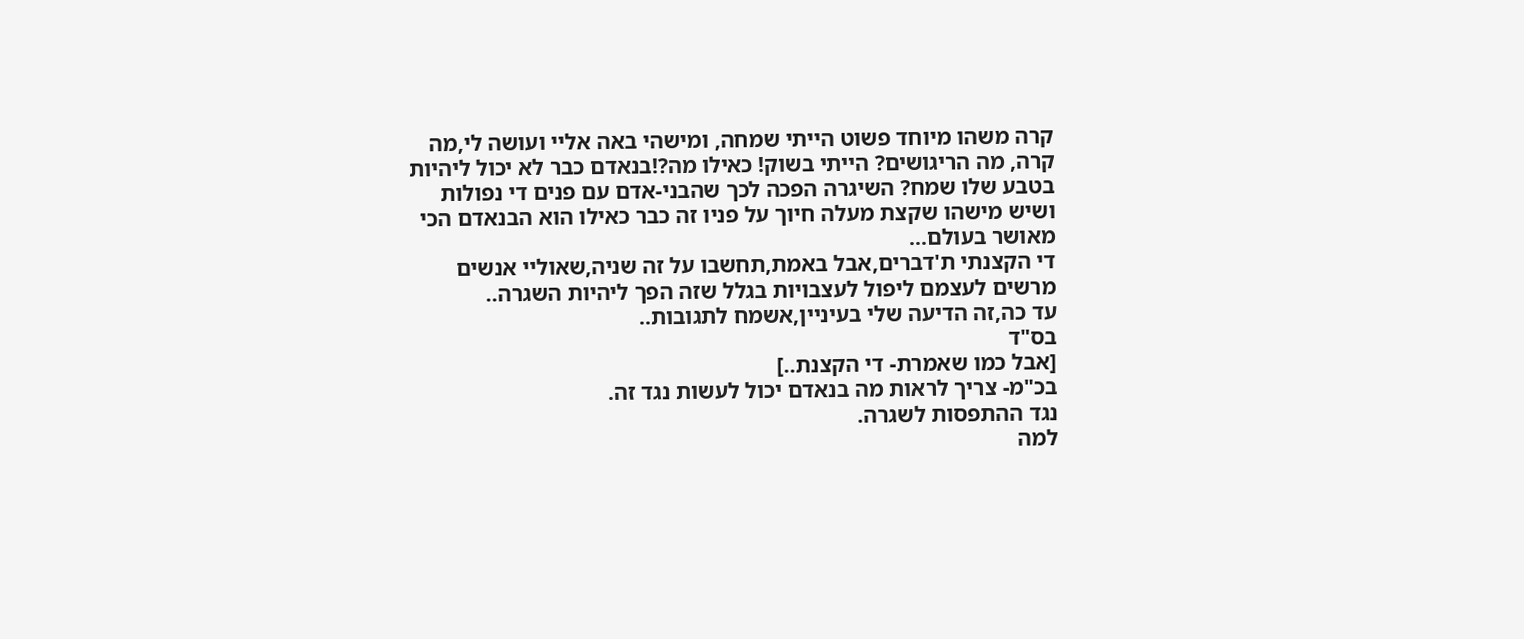קרה משהו מיוחד פשוט הייתי שמחה, ומישהי באה אליי ועושה לי,מה קרה, מה הריגושים? הייתי בשוק! כאילו מה?!בנאדם כבר לא יכול ליהיות בטבע שלו שמח? השיגרה הפכה לכך שהבני-אדם עם פנים די נפולות ושיש מישהו שקצת מעלה חיוך על פניו זה כבר כאילו הוא הבנאדם הכי מאושר בעולם...
די הקצנתי ת'דברים,אבל באמת,תחשבו על זה שניה,שאוליי אנשים מרשים לעצמם ליפול לעצבויות בגלל שזה הפך ליהיות השגרה..
עד כה,זה הדיעה שלי בעיניין,אשמח לתגובות..
בס"ד
[אבל כמו שאמרת- די הקצנת..]
בכ"מ- צריך לראות מה בנאדם יכול לעשות נגד זה.
נגד ההתפסות לשגרה.
למה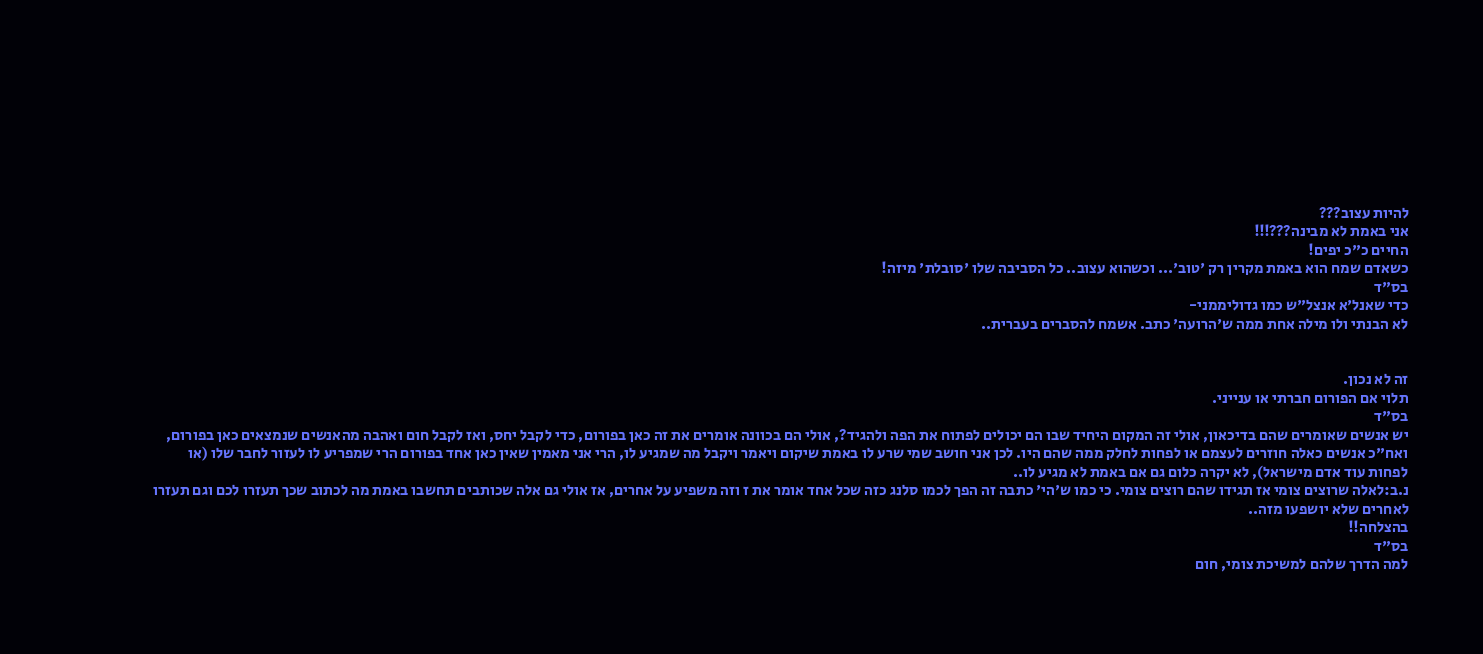להיות עצוב???
אני באמת לא מבינה???!!!
החיים כ"כ יפים!
כשאדם שמח הוא באמת מקרין רק 'טוב'... וכשהוא עצוב.. כל הסביבה שלו 'סובלת' מיזה!
בס"ד
כדי שאנל'א אנצל"ש כמו גדוליממני-
לא הבנתי ולו מילה אחת ממה ש'הרועה' כתב. אשמח להסברים בעברית..


זה לא נכון.
תלוי אם הפורום חברתי או ענייני.
בס"ד
יש אנשים שאומרים שהם בדיכאון, אולי זה המקום היחיד שבו הם יכולים לפתוח את הפה ולהגיד?, אולי הם בכוונה אומרים את זה כאן בפורום, כדי לקבל יחס, ואז לקבל חום ואהבה מהאנשים שנמצאים כאן בפורום, ואח"כ אנשים כאלה חוזרים לעצמם או לפחות לחלק ממה שהם היו. לכן אני חושב שמי שרע לו באמת שיקום ויאמר ויקבל מה שמגיע לו, הרי אני מאמין שאין כאן אחד בפורום הרי שמפריע לו לעזור לחבר שלו (או לפחות עוד אדם מישראל), לא יקרה כלום גם אם באמת לא מגיע לו..
נ.ב:לאלה שרוצים צומי אז תגידו שהם רוצים צומי. כי כמו ש'הי' כתבה זה הפך לכמו סלנג כזה שכל אחד אומר את ז וזה משפיע על אחרים, אז אולי גם אלה שכותבים תחשבו באמת מה לכתוב שכך תעזרו לכם וגם תעזרו לאחרים שלא יושפעו מזה..
בהצלחה!!
בס"ד
למה הדרך שלהם למשיכת צומי, חום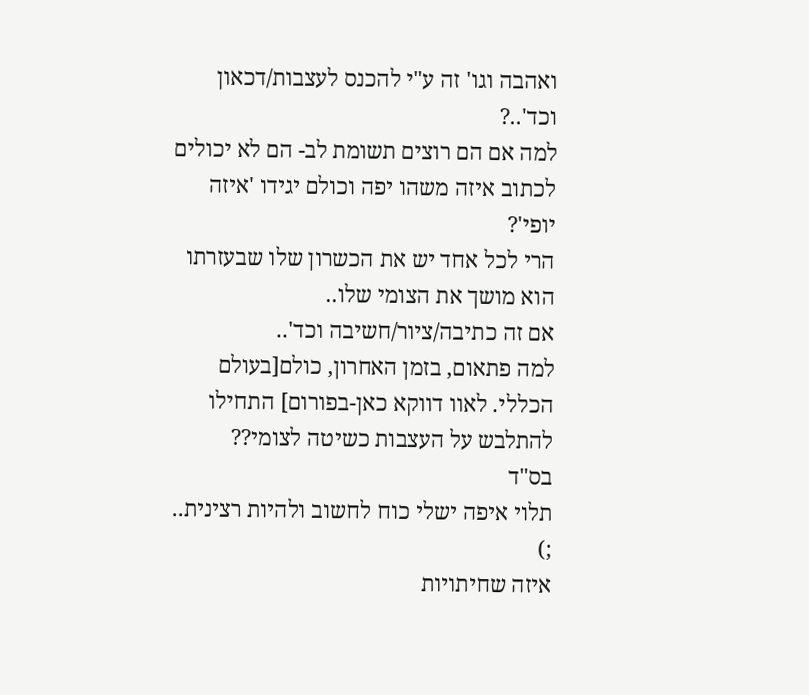ואהבה וגו' זה ע"י להכנס לעצבות/דכאון וכד'..?
למה אם הם רוצים תשומת לב- הם לא יכולים לכתוב איזה משהו יפה וכולם יגידו 'איזה יופי'?
הרי לכל אחד יש את הכשרון שלו שבעזרתו הוא מושך את הצומי שלו..
אם זה כתיבה/ציור/חשיבה וכד'..
למה פתאום, בזמן האחרון, כולם[בעולם הכללי. לאוו דווקא כאן-בפורום] התחילו להתלבש על העצבות כשיטה לצומי??
בס"ד
תלוי איפה ישלי כוח לחשוב ולהיות רצינית..
;)
איזה שחיתויות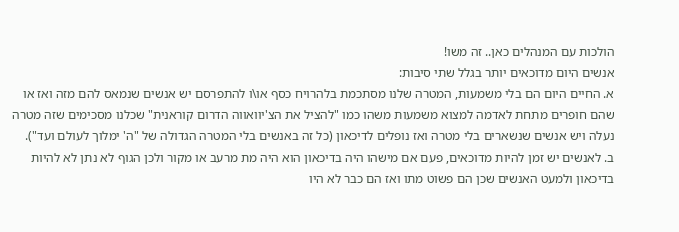הולכות עם המנהלים כאן.. זה משו!
אנשים היום מדוכאים יותר בגלל שתי סיבות:
א. החיים היום הם בלי משמעות, המטרה שלנו מסתכמת בלהרויח כסף או\ו להתפרסם יש אנשים שנמאס להם מזה ואז או שהם חופרים מתחת לאדמה למצוא משמעות משהו כמו "להציל את הצ'יוואווה הדרום קוראנית" שכלנו מסכימים שזה מטרה נעלה ויש אנשים שנשארים בלי מטרה ואז נופלים לדיכאון (כל זה באנשים בלי המטרה הגדולה של "ה' ימלוך לעולם ועד").
ב. לאנשים יש זמן להיות מדוכאים, פעם אם מישהו היה בדיכאון הוא היה מת מרעב או מקור ולכן הגוף לא נתן לא להיות בדיכאון ולמעט האנשים שכן הם פשוט מתו ואז הם כבר לא היו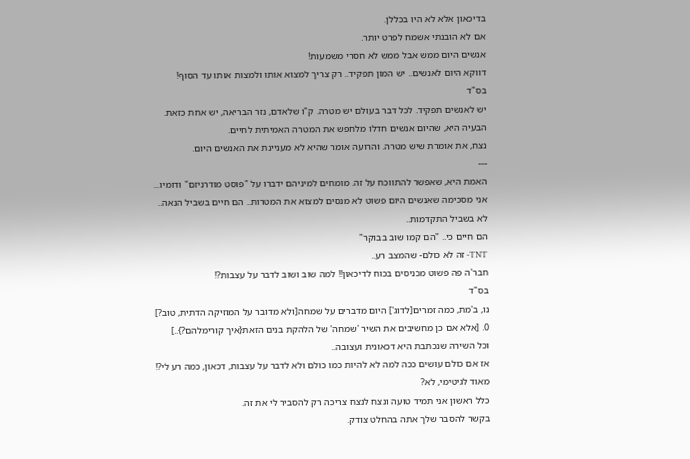בדיכאון אלא לא היו בכללן.
אם לא הובנתי אשמח לפרט יותר.
אנשים היום ממש אבל ממש לא חסרי משמעות!
דווקא היום לאנשים.. יש המון תפקיד.. רק צריך למצוא אותו ולמצות אותו עד הסוף!
בס"ד
יש לאנשים תפקיד. לכל דבר בעולם יש מטרה. ק"ו שלאדם, נזר הבריאה, יש אחת כזאת.
הבעיה היא, שהיום אנשים חדלו מלחפש את המטרה האמיתית לחיים.
נצח, את אומרת שיש מטרה. והרועה אומר שהיא לא מעניינת את האנשים היום.
---
האמת היא, שאפשר להתווכח על זה. מומחים למיניהם ידברו על "פוסט מודרניזם" ודומיו...
אני מסכימה שאנשים היום פשוט לא מנסים למצוא את המטרות.. הם חיים בשביל הנאה..
לא בשביל התקדמות..
הם חיים כי.. "הם קמו שוב בבוקר"
TNT- זה לא כולם- שהמצב רע..
חבר'ה פה פשוט מכניסים בכוח לדיכאון!! למה שוב ושוב לדבר על עצבות?!
בס"ד
נו, ב'מת, כמה זמרים[לדוג'] היום מדברים על שמחה[ולא מדובר על המוזיקה הדתית, טוב?]
0. [אלא אם כן מחשיבים את השיר 'שמחה' של הלהקת בנים הזאת{איך קורימלהם?}..]
וכל השירה שנכתבת היא דכאונית ועצובה..
אז אם כולם עושים ככה למה לא להיות כמו כולם ולא לדבר על עצבות, דכאון, כמה רע לי?!
מאוד לגיטימי, לא?
כלל ראשון אני תמיד טועה ונצח לנצח צריכה רק להסביר לי את זה.
בקשר להסבר שלך אתה בהחלט צודק.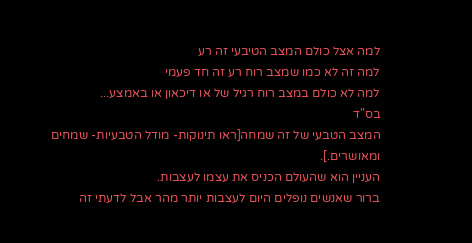למה אצל כולם המצב הטיבעי זה רע
למה זה לא כמו שמצב רוח רע זה חד פעמי
למה לא כולם במצב רוח רגיל של או דיכאון או באמצע...
בס"ד
המצב הטבעי של זה שמחה[ראו תינוקות- מודל הטבעיות- שמחים ומאושרים.].
העניין הוא שהעולם הכניס את עצמו לעצבות.
ברור שאנשים נופלים היום לעצבות יותר מהר אבל לדעתי זה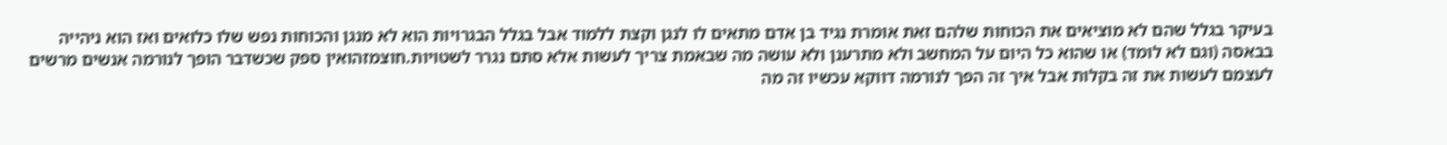בעיקר בגלל שהם לא מוציאים את הכוחות שלהם זאת אומרת נגיד בן אדם מתאים לו לנגן וקצת ללמוד אבל בגלל הבגרויות הוא לא מנגן והכוחות נפש שלו כלואים ואז הוא ניהייה בבאסה (וגם לא לומד) או שהוא כל היום על המחשב ולא מתרענן ולא עושה מה שבאמת צריך לעשות אלא סתם נגרר לשטויות.חוצמזהואין ספק שכשדבר הופך לנורמה אנשים מרשים לעצמם לעשות את זה בקלות אבל איך זה הפך לנורמה דווקא עכשיו זה מה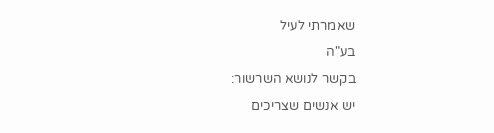שאמרתי לעיל
בע"ה
בקשר לנושא השרשור:
יש אנשים שצריכים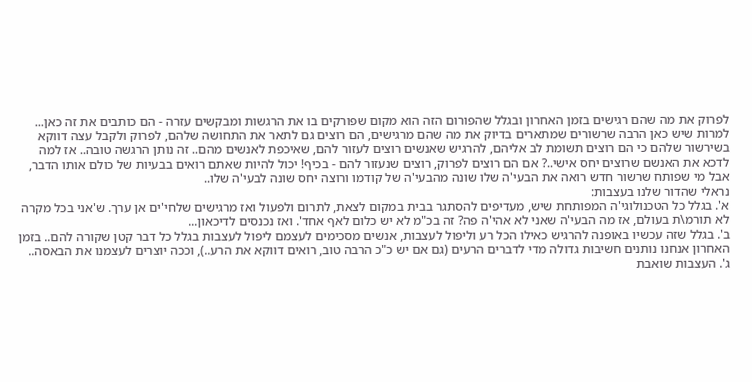לפרוק את מה שהם רגישים בזמן האחרון ובגלל שהפורום הזה הוא מקום שפורקים בו את הרגשות ומבקשים עזרה - הם כותבים את זה כאן...
למרות שיש כאן הרבה שרשורים שמתארים בדיוק את מה שהם מרגישים, הם רוצים גם לתאר את התחושה שלהם, לפרוק ולקבל עצה דווקא בשירשור שלהם כי הם רוצים תשומת לב אליהם, להרגיש שאנשים רוצים לעזור להם, שאיכפת לאנשים מהם.. זה נותן הרגשה טובה.. אז למה לדכא את האנשם שרוצים יחס אישי..? אם הם רוצים לפרוק, רוצים שנעזור להם - בכיף! יכול להיות שאתם רואים בבעיות של כולם אותו הדבר, אבל מי שפותח שרשור חדש רואה את הבעי'ה שלו שונה מהבעי'ה של קודמו ורוצה יחס שונה לבעי'ה שלו..
נראלי שהדור שלנו בעצבות:
א'. בגלל כל הטכנולוגי'ה המפותחת שיש, מעדיפים להסתגר בבית במקום לצאת, לתרום ולפעול ואז מרגישים שלחי'ים אן ערך. ש'אני בכל מקרה לא תורמ\ת בעולם, אז מה הבעי'ה שאני לא אהי'ה פה? זה בכ"מ לא יש כלום לאף אחד'. ואז נכנסים לדיכאון...
ב'. בגלל שזה עכשיו באופנה להרגיש כאילו הכל רע וליפול לעצבות, אנשים מסכימים לעצמם ליפול לעצבות בגלל כל דבר קטן שקורה להם.. בזמן האחרון אנחנו נותנים חשיבות גדולה מדי לדברים הרעים (גם אם יש כ"כ הרבה טוב, רואים דווקא את הרע..), וככה יוצרים לעצמנו את הבאסה..
ג'. העצבות שואבת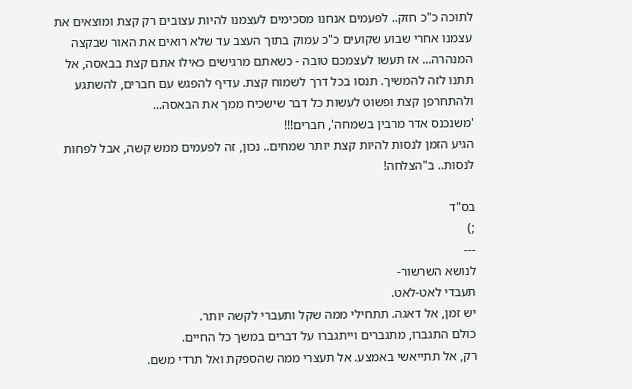לתוכה כ"כ חזק.. לפעמים אנחנו מסכימים לעצמנו להיות עצובים רק קצת ומוצאים את עצמנו אחרי שבוע שקועים כ"כ עמוק בתוך העצב עד שלא רואים את האור שבקצה המנהרה... אז תעשו לעצמכם טובה - כשאתם מרגישים כאילו אתם קצת בבאסה, אל תתנו לזה להמשיך. תנסו בכל דרך לשמוח קצת. עדיף להפגש עם חברים, להשתגע ולהתחרפן קצת ופשוט לעשות כל דבר שישכיח ממך את הבאסה...
'משנכנס אדר מרבין בשמחה', חברים!!!
הגיע הזמן לנסות להיות קצת יותר שמחים.. נכון, זה לפעמים ממש קשה, אבל לפחות לנסות.. ב"הצלחה!

בס"ד
;)
---
לנושא השרשור-
תעבדי לאט-לאט.
יש זמן, אל דאגה. תתחילי ממה שקל ותעברי לקשה יותר.
כולם התגברו, מתגברים וייתגברו על דברים במשך כל החיים.
רק, אל תתייאשי באמצע. אל תעצרי ממה שהספקת ואל תרדי משם.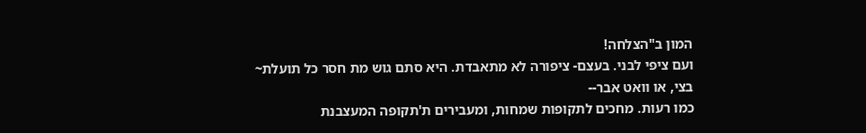המון ב"הצלחה!
ועם ציפי לבני. בעצם- ציפורה לא מתאבדת. היא סתם גוש מת חסר כל תועלת~
בצי, או וואט אבר--
כמו רעות. מחכים לתקופות שמחות, ומעבירים ת'תקופה המעצבנת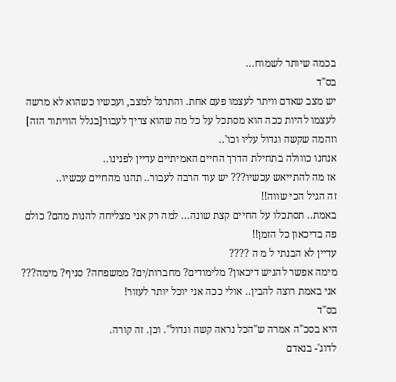בכמה שיותר לשמוח...
בס"ד
יש מצב שאדם וויתר לעצמו פעם אחת. והתרגל למצב, ועכשיו כשהוא לא מרשה לעצמו להיות ככה הוא מסתכל על כל מה שהוא צריך לעבור[בגלל הוויתור הזה] וזהמה שקשה וגדול עליו וכו'..
אנחנו כווולה בתחילת הדרך החיים האמיתיים עדיין לפנינו..
אז מה להתייאש עכשיו??? יש עוד הרבה לעבור.. תהנו מהחיים עכשיו..
זה הגיל הכי שווה!!
באמת.. תסתכלו על החיים קצת שונה... למה רק אני מצליחה להנות מהם? כולם פה בדיכאון כל הזמן!!
עדיין לא הבנתי ל מ ה ????
מימה אפשר להגיש דיכאון? מלימודים? מחברות/ים? ממשפחה? סניף? מימה???
אני באמת רוצה להבין.. אולי ככה אני יוכל יותר לעזור!
בס"ד
היא בסכ"ה אמרה ש"הכל נראה קשה וגדול". וכן. זה קורה.
לדוג'- בנאדם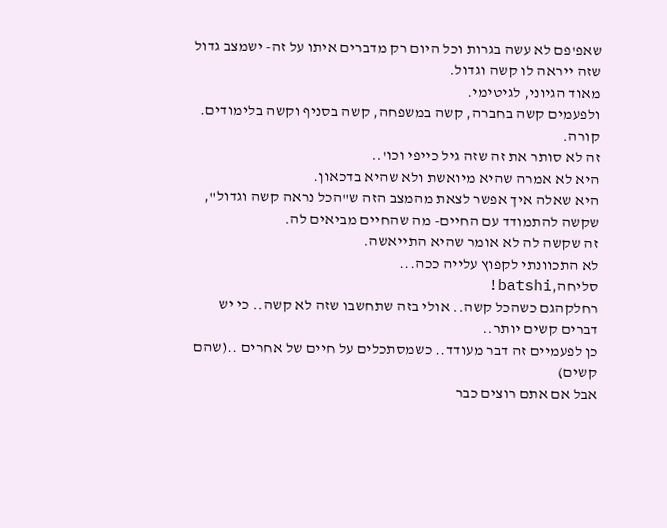שאפ'פם לא עשה בגרות וכל היום רק מדברים איתו על זה- ישמצב גדול שזה ייראה לו קשה וגדול.
מאוד הגיוני, לגיטימי.
ולפעמים קשה בחברה, קשה במשפחה, קשה בסניף וקשה בלימודים. קורה.
זה לא סותר את זה שזה גיל כייפי וכו'..
היא לא אמרה שהיא מיואשת ולא שהיא בדכאון.
היא שאלה איך אפשר לצאת מהמצב הזה ש"הכל נראה קשה וגדול", שקשה להתמודד עם החיים- מה שהחיים מביאים לה.
זה שקשה לה לא אומר שהיא התייאשה.
לא התכוונתי לקפוץ עלייה ככה...
סליחה,batshi!
רחלקהגם כשהכל קשה.. אולי בזה שתחשבו שזה לא קשה.. כי יש דברים קשים יותר..
כן לפעמיים זה דבר מעודד.. כשמסתכלים על חיים של אחרים ..(שהם קשים)
אבל אם אתם רוצים כבר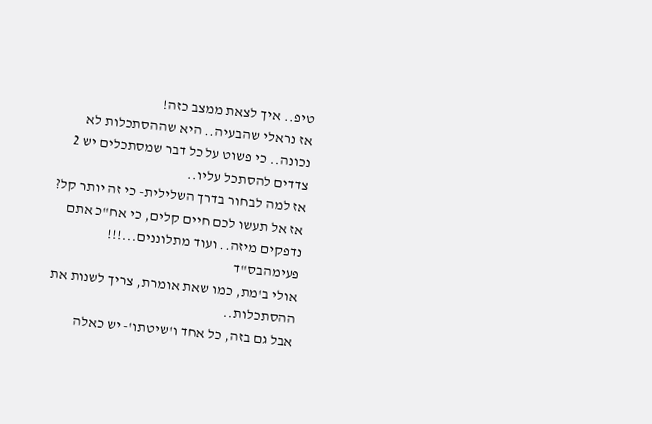טיפ.. איך לצאת ממצב כזה!
אז נראלי שהבעיה.. היא שההסתכלות לא נכונה.. כי פשוט על כל דבר שמסתכלים יש 2 צדדים להסתכל עליו..
אז למה לבחור בדרך השלילית- כי זה יותר קל?
אז אל תעשו לכם חיים קלים, כי אח"כ אתם נדפקים מיזה.. ועוד מתלוננים...!!!
פעימהבס"ד
אולי ב'מת, כמו שאת אומרת, צריך לשנות את ההסתכלות..
אבל גם בזה, כל אחד ו'שיטתו'- יש כאלה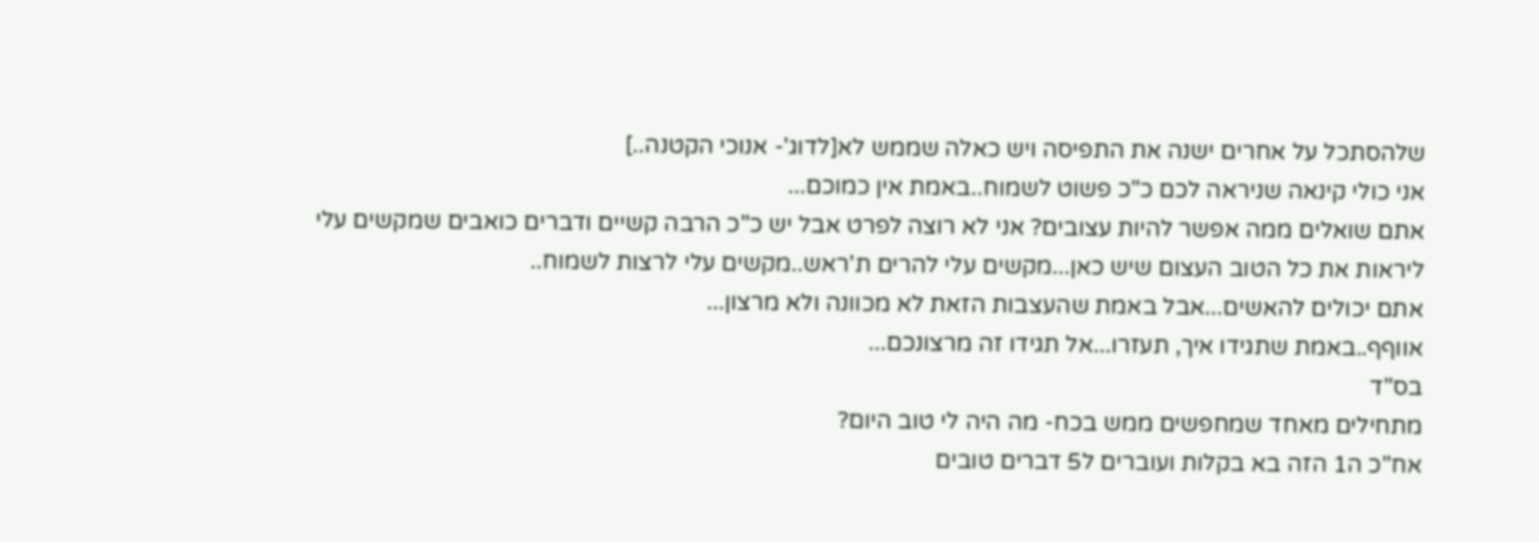שלהסתכל על אחרים ישנה את התפיסה ויש כאלה שממש לא[לדוג'- אנוכי הקטנה..]
אני כולי קינאה שניראה לכם כ"כ פשוט לשמוח..באמת אין כמוכם...
אתם שואלים ממה אפשר להיות עצובים? אני לא רוצה לפרט אבל יש כ"כ הרבה קשיים ודברים כואבים שמקשים עלי ליראות את כל הטוב העצום שיש כאן...מקשים עלי להרים ת'ראש..מקשים עלי לרצות לשמוח..
אתם יכולים להאשים...אבל באמת שהעצבות הזאת לא מכוונה ולא מרצון...
אווףף..באמת שתגידו איך, תעזרו...אל תגידו זה מרצונכם...
בס"ד
מתחילים מאחד שמחפשים ממש בכח- מה היה לי טוב היום?
אח"כ ה1 הזה בא בקלות ועוברים ל5 דברים טובים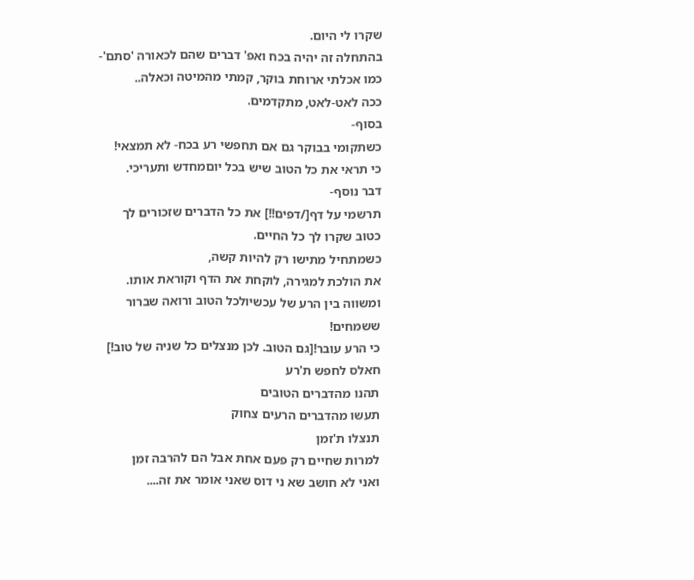שקרו לי היום.
בהתחלה זה יהיה בכח ואפ' דברים שהם לכאורה 'סתם'- כמו אכלתי ארוחת בוקר, קמתי מהמיטה וכאלה..
ככה לאט-לאט, מתקדמים.
בסוף-
כשתקומי בבוקר גם אם תחפשי רע בכח- לא תמצאי!
כי תראי את כל הטוב שיש בכל יוםמחדש ותעריכי.
דבר נוסף-
תרשמי על דף[/דפים!!] את כל הדברים שזכורים לך כטוב שקרו לך כל החיים.
כשמתחיל מתישו רק להיות קשה,
את הולכת למגירה, לוקחת את הדף וקוראת אותו.
ומשווה בין הרע של עכשיולכל הטוב ורואה שברור ששמחים!
כי הרע עובר![גם הטוב. לכן מנצלים כל שניה של טוב!]
חאלס לחפש ת'רע
תהנו מהדברים הטובים
תעשו מהדברים הרעים צחוק
תנצלו ת'זמן
למרות שחיים רק פעם אחת אבל הם להרבה זמן
ואני לא חושב שא ני דוס שאני אומר את זה....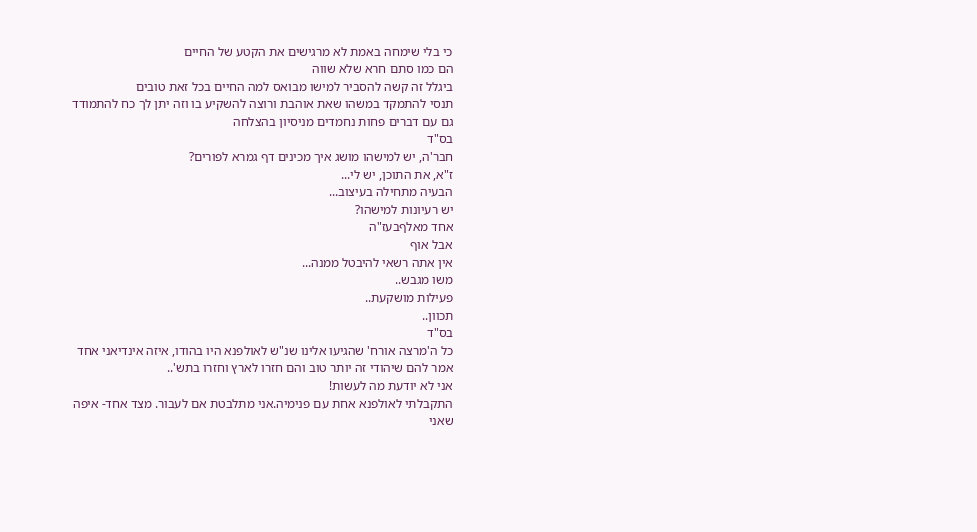כי בלי שימחה באמת לא מרגישים את הקטע של החיים
הם כמו סתם חרא שלא שווה
ביגלל זה קשה להסביר למישו מבואס למה החיים בכל זאת טובים
תנסי להתמקד במשהו שאת אוהבת ורוצה להשקיע בו וזה יתן לך כח להתמודד גם עם דברים פחות נחמדים מניסיון בהצלחה
בס"ד
חבר'ה, יש למישהו מושג איך מכינים דף גמרא לפורים?
ז"א, את התוכן, יש לי...
הבעיה מתחילה בעיצוב...
יש רעיונות למישהו?
אחד מאלףבעז"ה
אבל אוף
אין אתה רשאי להיבטל ממנה...
משו מגבש..
פעילות מושקעת..
תכוון..
בס"ד
כל ה'מרצה אורח' שהגיעו אלינו שנ"ש לאולפנא היו בהודו, איזה אינדיאני אחד אמר להם שיהודי זה יותר טוב והם חזרו לארץ וחזרו בתש'..
אני לא יודעת מה לעשות!
התקבלתי לאולפנא אחת עם פנימיה.אני מתלבטת אם לעבור. מצד אחד- איפה שאני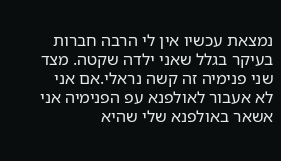נמצאת עכשיו אין לי הרבה חברות בעיקר בגלל שאני ילדה שקטה. מצד שני פנימיה זה קשה נראלי.אם אני לא אעבור לאולפנא עפ הפנימיה אני אשאר באולפנא שלי שהיא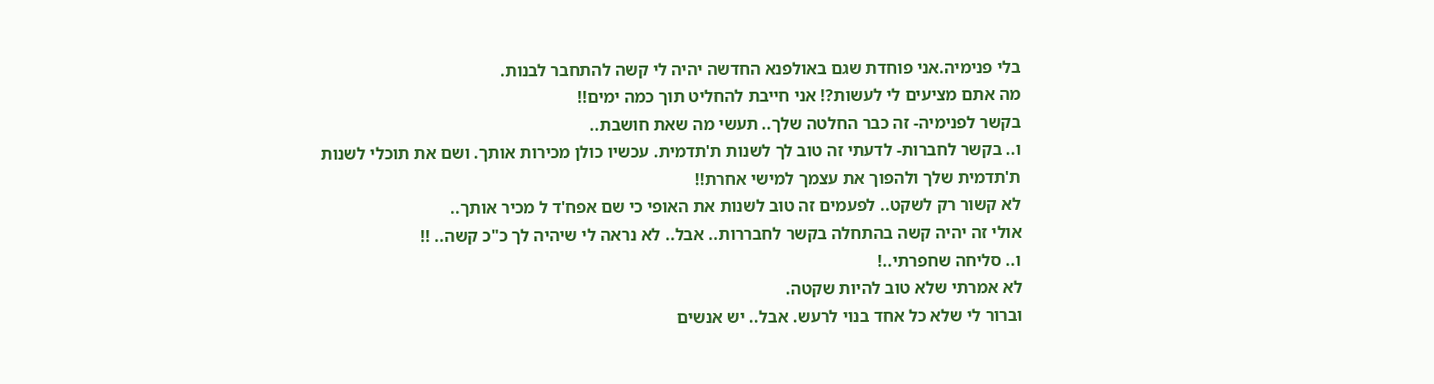בלי פנימיה.אני פוחדת שגם באולפנא החדשה יהיה לי קשה להתחבר לבנות.
מה אתם מציעים לי לעשות?! אני חייבת להחליט תוך כמה ימים!!
בקשר לפנימיה- זה כבר החלטה שלך.. תעשי מה שאת חושבת..
ו.. בקשר לחברות- לדעתי זה טוב לך לשנות ת'תדמית. עכשיו כולן מכירות אותך. ושם את תוכלי לשנות ת'תדמית שלך ולהפוך את עצמך למישי אחרת!!
לא קשור רק לשקט.. לפעמים זה טוב לשנות את האופי כי שם אפח'ד ל מכיר אותך..
אולי זה יהיה קשה בהתחלה בקשר לחבררות.. אבל.. לא נראה לי שיהיה לך כ"כ קשה.. !!
ו.. סליחה שחפרתי..!
לא אמרתי שלא טוב להיות שקטה.
וברור לי שלא כל אחד בנוי לרעש. אבל.. יש אנשים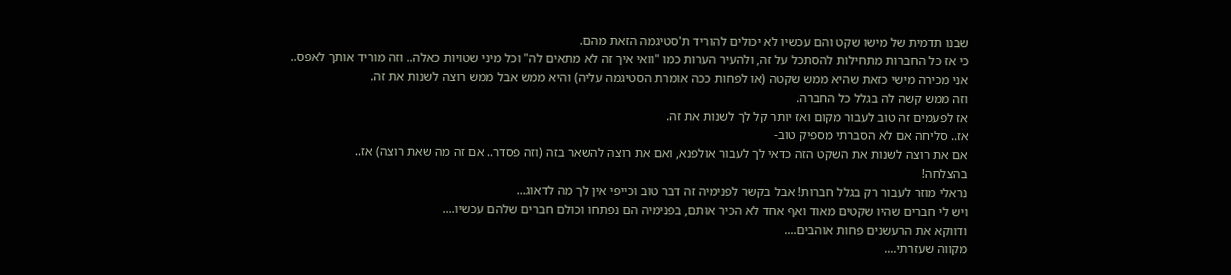שבנו תדמית של מישו שקט והם עכשיו לא יכולים להוריד ת'סטיגמה הזאת מהם.
כי אז כל החברות מתחילות להסתכל על זה, ולהעיר הערות כמו "וואי איך זה לא מתאים לה" וכל מיני שטויות כאלה.. וזה מוריד אותך לאפס..
אני מכירה מישי כזאת שהיא ממש שקטה (או לפחות ככה אומרת הסטיגמה עליה) והיא ממש אבל ממש רוצה לשנות את זה.
וזה ממש קשה לה בגלל כל החברה.
אז לפעמים זה טוב לעבור מקום ואז יותר קל לך לשנות את זה.
אז.. סליחה אם לא הסברתי מספיק טוב-
אם את רוצה לשנות את השקט הזה כדאי לך לעבור אולפנא, ואם את רוצה להשאר בזה (וזה פסדר.. אם זה מה שאת רוצה) אז..
בהצלחה!
נראלי מוזר לעבור רק בגלל חברות! אבל בקשר לפנימיה זה דבר טוב וכייפי אין לך מה לדאוג...
ויש לי חברים שהיו שקטים מאוד ואף אחד לא הכיר אותם, בפנימיה הם נפתחו וכולם חברים שלהם עכשיו....
ודווקא את הרעשנים פחות אוהבים....
מקווה שעזרתי....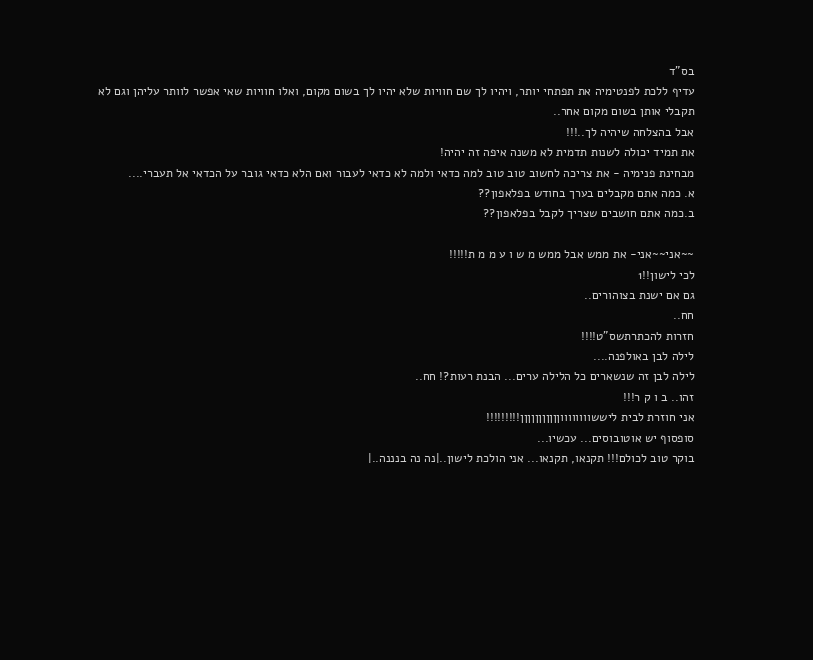בס"ד
עדיף ללכת לפנטימיה את תפתחי יותר, ויהיו לך שם חוויות שלא יהיו לך בשום מקום, ואלו חוויות שאי אפשר לוותר עליהן וגם לא תקבלי אותן בשום מקום אחר..
אבל בהצלחה שיהיה לך..!!!
את תמיד יכולה לשנות תדמית לא משנה איפה זה יהיה!
מבחינת פנימיה - את צריכה לחשוב טוב טוב למה כדאי ולמה לא כדאי לעבור ואם הלא כדאי גובר על הכדאי אל תעברי....
א. כמה אתם מקבלים בערך בחודש בפלאפון??
ב.כמה אתם חושבים שצריך לקבל בפלאפון??

~~אני~~אני- את ממש אבל ממש מ ש ו ע מ מ ת!!!!!
לכי לישון!!1
גם אם ישנת בצוהורים..
חח..
חזרות להכתרתשס"ט!!!!
לילה לבן באולפנה....
לילה לבן זה שנשארים כל הלילה ערים... הבנת רעות?! חח..
זהו.. ב ו ק ר!!!
אני חוזרת לבית ליששווווווווןןןןןןןןןןן!!!!!!!!!
סופסוף יש אוטובוסים... עכשיו...
בוקר טוב לכולם!!! תקנאו, תקנאו... אני הולכת לישון..|נה נה בנננה..|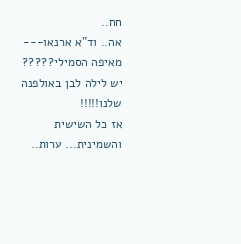חח..
אה.. וד"א ארנאו--- מאיפה הסמילי?????
יש לילה לבן באולפנה שלנו!!!!!
אז כל השישית והשמינית... ערות..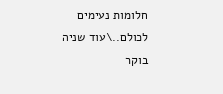חלומות נעימים לכולם..\עוד שניה בוקר